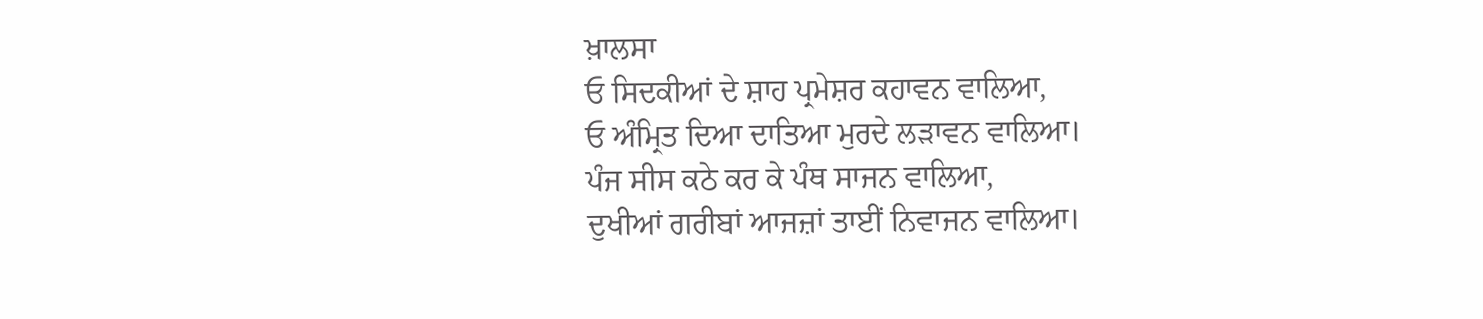ਖ਼ਾਲਸਾ
ਓ ਸਿਦਕੀਆਂ ਦੇ ਸ਼ਾਹ ਪ੍ਰਮੇਸ਼ਰ ਕਹਾਵਨ ਵਾਲਿਆ,
ਓ ਅੰਮ੍ਰਿਤ ਦਿਆ ਦਾਤਿਆ ਮੁਰਦੇ ਲੜਾਵਨ ਵਾਲਿਆ।
ਪੰਜ ਸੀਸ ਕਠੇ ਕਰ ਕੇ ਪੰਥ ਸਾਜਨ ਵਾਲਿਆ,
ਦੁਖੀਆਂ ਗਰੀਬਾਂ ਆਜਜ਼ਾਂ ਤਾਈਂ ਨਿਵਾਜਨ ਵਾਲਿਆ।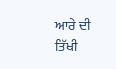ਆਰੇ ਦੀ ਤਿੱਖੀ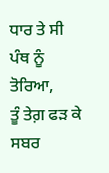ਧਾਰ ਤੇ ਸੀ ਪੰਥ ਨੂੰ ਤੋਰਿਆ,
ਤੂੰ ਤੇਗ਼ ਫੜ ਕੇ ਸਬਰ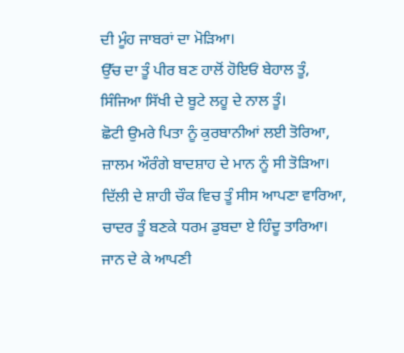ਦੀ ਮੂੰਹ ਜਾਬਰਾਂ ਦਾ ਮੋੜਿਆ।
ਉੱਚ ਦਾ ਤੂੰ ਪੀਰ ਬਣ ਹਾਲੋਂ ਹੋਇਓਂ ਬੇਹਾਲ ਤੂੰ,
ਸਿੰਜਿਆ ਸਿੱਖੀ ਦੇ ਬੂਟੇ ਲਹੂ ਦੇ ਨਾਲ ਤੂੰ।
ਛੋਟੀ ਉਮਰੇ ਪਿਤਾ ਨੂੰ ਕੁਰਬਾਨੀਆਂ ਲਈ ਤੋਰਿਆ,
ਜ਼ਾਲਮ ਔਰੰਗੇ ਬਾਦਸ਼ਾਹ ਦੇ ਮਾਨ ਨੂੰ ਸੀ ਤੋੜਿਆ।
ਦਿੱਲੀ ਦੇ ਸ਼ਾਹੀ ਚੌਕ ਵਿਚ ਤੂੰ ਸੀਸ ਆਪਣਾ ਵਾਰਿਆ,
ਚਾਦਰ ਤੂੰ ਬਣਕੇ ਧਰਮ ਡੁਬਦਾ ਏ ਹਿੰਦੂ ਤਾਰਿਆ।
ਜਾਨ ਦੇ ਕੇ ਆਪਣੀ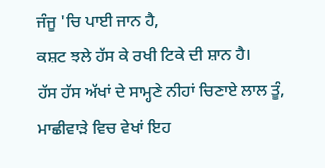ਜੰਜੂ 'ਚਿ ਪਾਈ ਜਾਨ ਹੈ,
ਕਸ਼ਟ ਝਲੇ ਹੱਸ ਕੇ ਰਖੀ ਟਿਕੇ ਦੀ ਸ਼ਾਨ ਹੈ।
ਹੱਸ ਹੱਸ ਅੱਖਾਂ ਦੇ ਸਾਮ੍ਹਣੇ ਨੀਹਾਂ ਚਿਣਾਏ ਲਾਲ ਤੂੰ,
ਮਾਛੀਵਾੜੇ ਵਿਚ ਵੇਖਾਂ ਇਹ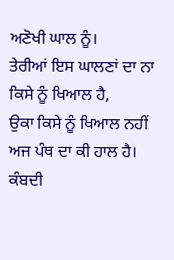ਅਣੋਖੀ ਘਾਲ ਨੂੰ।
ਤੇਰੀਆਂ ਇਸ ਘਾਲਣਾਂ ਦਾ ਨਾ ਕਿਸੇ ਨੂੰ ਖਿਆਲ ਹੈ,
ਉਕਾ ਕਿਸੇ ਨੂੰ ਖਿਆਲ ਨਹੀਂ ਅਜ ਪੰਥ ਦਾ ਕੀ ਹਾਲ ਹੈ।
ਕੰਬਦੀ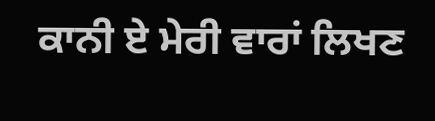ਕਾਨੀ ਏ ਮੇਰੀ ਵਾਰਾਂ ਲਿਖਣ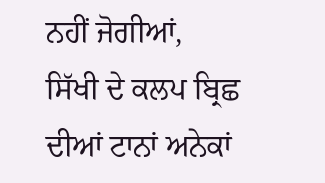ਨਹੀਂ ਜੋਗੀਆਂ,
ਸਿੱਖੀ ਦੇ ਕਲਪ ਬ੍ਰਿਛ ਦੀਆਂ ਟਾਨਾਂ ਅਨੇਕਾਂ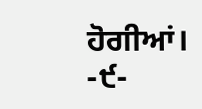ਹੋਗੀਆਂ।
-੯-